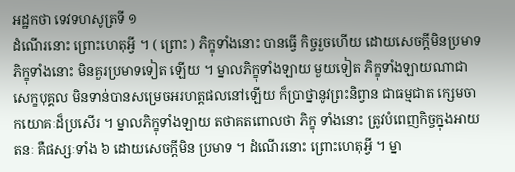អដ្ឋកថា ទេវទហសូត្រទី ១
ដំណើរនោះ ព្រោះហេតុអ្វី ។ ( ព្រោះ ) ភិក្ខុទាំងនោះ បានធ្វើ កិច្ចរួចហើយ ដោយសេចក្តីមិនប្រមាទ ភិក្ខុទាំងនោះ មិនគួរប្រមាទទៀត ឡើយ ។ ម្នាលភិក្ខុទាំងឡាយ មួយទៀត ភិក្ខុទាំងឡាយណាជាសេក្ខបុគ្គល មិនទាន់បានសម្រេចអរហត្តផលនៅឡើយ ក៏ប្រាថ្នានូវព្រះនិព្វាន ជាធម្មជាត ក្សេមចាកយោគៈដ៏ប្រសើរ ។ ម្នាលភិក្ខុទាំងឡាយ តថាគតពោលថា ភិក្ខុ ទាំងនោះ ត្រូវបំពេញកិច្ចក្នុងអាយតនៈ គឺផស្សៈទាំង ៦ ដោយសេចក្តីមិន ប្រមាទ ។ ដំណើរនោះ ព្រោះហេតុអ្វី ។ ម្នា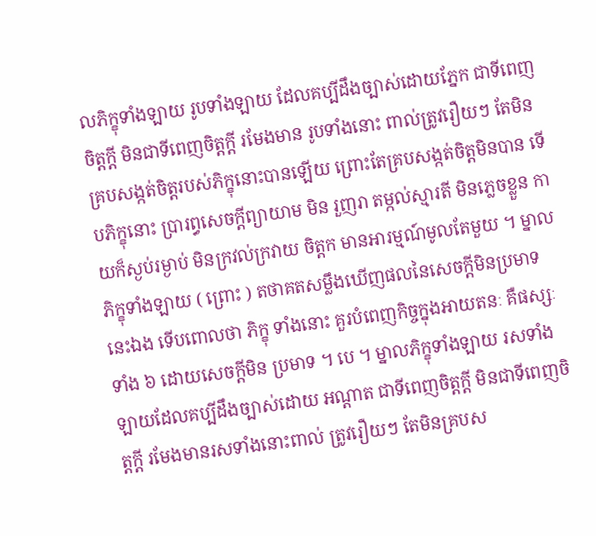លភិក្ខុទាំងឡាយ រូបទាំងឡាយ ដែលគប្បីដឹងច្បាស់ដោយភ្នែក ជាទីពេញចិត្តក្តី មិនជាទីពេញចិត្តក្តី រមែងមាន រូបទាំងនោះ ពាល់ត្រូវរឿយៗ តែមិនគ្របសង្កត់ចិត្តរបស់ភិក្ខុនោះបានឡើយ ព្រោះតែគ្របសង្កត់ចិត្តមិនបាន ទើបភិក្ខុនោះ ប្រារព្ធសេចក្តីព្យាយាម មិន រួញរា តម្កល់ស្មារតី មិនភ្លេចខ្លួន កាយក៏ស្ងប់រម្ងាប់ មិនក្រវល់ក្រវាយ ចិត្តក មានអារម្មណ៍មូលតែមួយ ។ ម្នាលភិក្ខុទាំងឡាយ ( ព្រោះ ) តថាគតសម្លឹងឃើញផលនៃសេចក្តីមិនប្រមាទនេះឯង ទើបពោលថា ភិក្ខុ ទាំងនោះ គួរបំពេញកិច្ចក្នុងអាយតនៈ គឺផស្សៈទាំង ៦ ដោយសេចក្តីមិន ប្រមាទ ។ បេ ។ ម្នាលភិក្ខុទាំងឡាយ រសទាំងឡាយដែលគប្បីដឹងច្បាស់ដោយ អណ្តាត ជាទីពេញចិត្តក្តី មិនជាទីពេញចិត្តក្តី រមែងមានរសទាំងនោះពាល់ ត្រូវរឿយៗ តែមិនគ្របស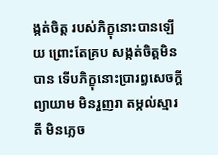ង្កត់ចិត្ត របស់ភិក្ខុនោះបានឡើយ ព្រោះតែគ្រប សង្កត់ចិត្តមិនបាន ទើបភិក្ខុនោះប្រារព្ធសេចក្តីព្យាយាម មិនរួញរា តម្កល់ស្មារតី មិនភ្លេច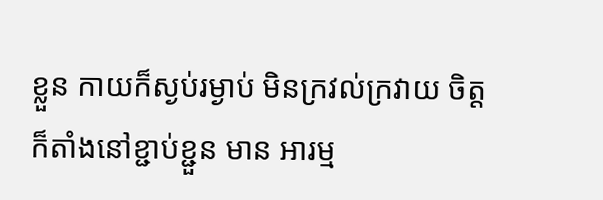ខ្លួន កាយក៏ស្ងប់រម្ងាប់ មិនក្រវល់ក្រវាយ ចិត្តក៏តាំងនៅខ្ជាប់ខ្ជួន មាន អារម្ម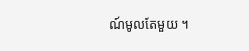ណ៍មូលតែមួយ ។